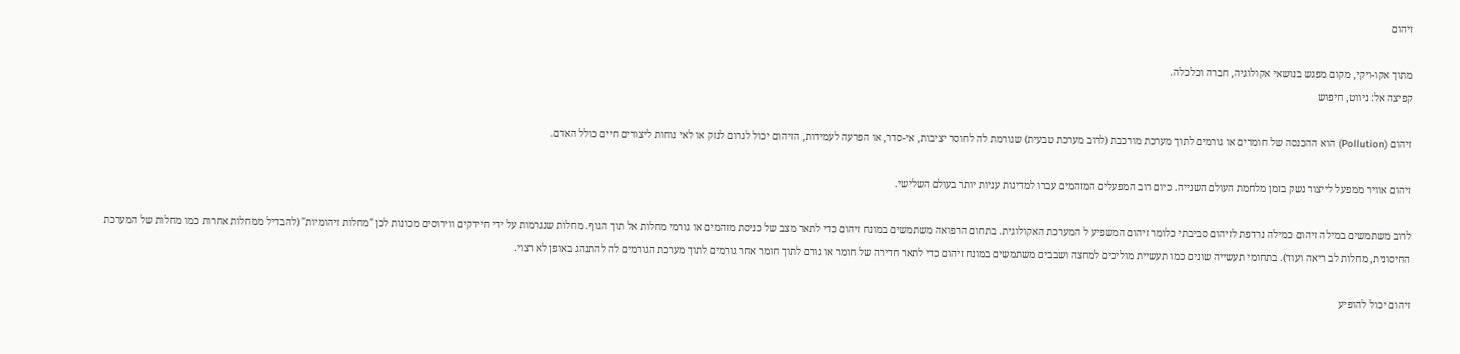זיהום

מתוך אקו-ויקי, מקום מפגש בנושאי אקולוגיה, חברה וכלכלה.
קפיצה אל: ניווט, חיפוש

זיהום (Pollution) הוא ההכנסה של חומרים או גורמים לתוך מערכת מורכבת (לרוב מערכת טבעית) שגורמת לה לחוסר יציבות, אי-סדר, או הפרעה לעמידות, הזיהום יכול לגרום לנזק או לאי נוחות ליצורים חיים כולל האדם.

זיהום אוויר ממפעל לייצור נשק בזמן מלחמת העולם השנייה. כיום רוב המפעלים המזהמים עברו למדינות עניות יותר בעולם השלישי.

לרוב משתמשים במילה זיהום כמילה נרדפת לזיהום סביבתי כלומר זיהום המשפיע ל המערכת האקולוגית. בתחום הרפואה משתמשים במונח זיהום כדי לתאר מצב של כניסת מזהמים או גורמי מחלות אל תוך הגוף. מחלות שנגרמות על ידי חיידקים ווירוסים מכונות לכן "מחלות זיהומיות" (להבדיל ממחלות אחרות כמו מחלות של המערכת החיסונית, מחלות לב ריאה ועוד). בתחומי תעשייה שונים כמו תעשיית מוליכים למחצה ושבבים משתמשים במונח זיהום כדי לתאר חדירה של חומר או גורם לתוך חומר אחר גורמים לתוך מערכת הגורמים לה להתנהג באופן לא רצוי.

זיהום יכול להופיע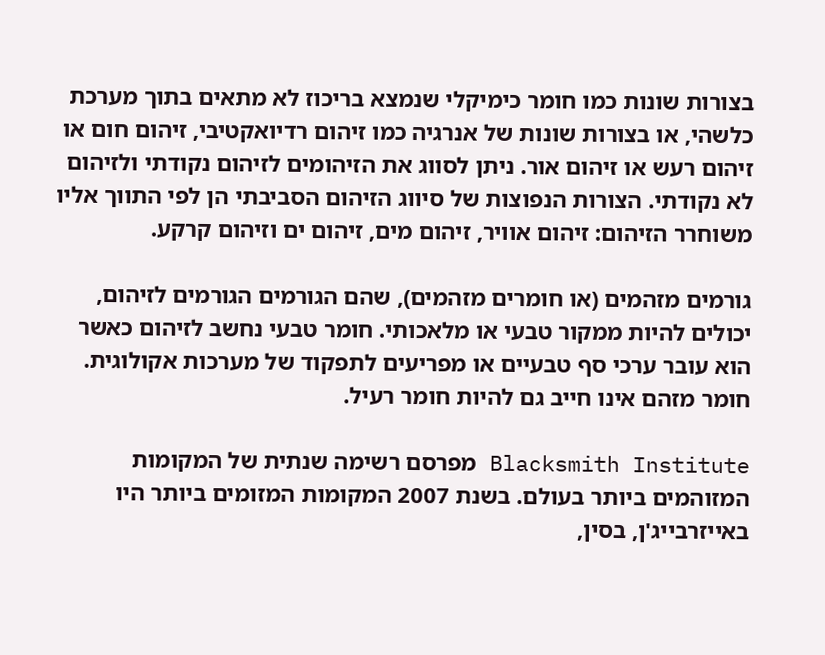בצורות שונות כמו חומר כימיקלי שנמצא בריכוז לא מתאים בתוך מערכת כלשהי, או בצורות שונות של אנרגיה כמו זיהום רדיואקטיבי, זיהום חום או זיהום רעש או זיהום אור. ניתן לסווג את הזיהומים לזיהום נקודתי ולזיהום לא נקודתי. הצורות הנפוצות של סיווג הזיהום הסביבתי הן לפי התווך אליו משוחרר הזיהום: זיהום אוויר, זיהום מים, זיהום ים וזיהום קרקע.

גורמים מזהמים (או חומרים מזהמים), שהם הגורמים הגורמים לזיהום, יכולים להיות ממקור טבעי או מלאכותי. חומר טבעי נחשב לזיהום כאשר הוא עובר ערכי סף טבעיים או מפריעים לתפקוד של מערכות אקולוגית. חומר מזהם אינו חייב גם להיות חומר רעיל.

Blacksmith Institute מפרסם רשימה שנתית של המקומות המזוהמים ביותר בעולם. בשנת 2007 המקומות המזומים ביותר היו באייזרבייג'ן, בסין,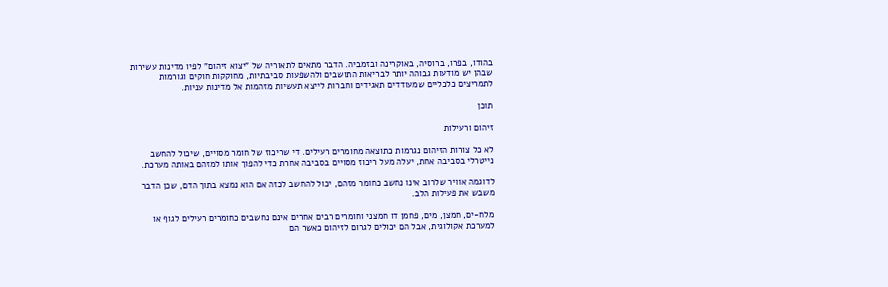בהודו, בפרו, ברוסיה, באוקרינה ובזמביה. הדבר מתאים לתאוריה של "יצוא זיהום" לפיו מדינות עשירות שבהן יש מודעות גבוהה יותר לבריאות התושבים ולהשפעות סביבתיות, מחוקקות חוקים וגורמות לתמריצים כלכליים שמעודדים תאגידים וחברות לייצא תעשיות מזהמות אל מדינות עניות.

תוכן

זיהום ורעילות

לא כל צורות הזיהום נגרמות כתוצאה מחומרים רעילים. די שריכוז של חומר מסויים, שיכול להחשב נייטרלי בסביבה אחת, יעלה מעל ריכוז מסויים בסביבה אחרת כדי להפוך אותו למזהם באותה מערכת.

לדוגמה אוויר שלרוב אינו נחשב כחומר מזהם, יכול להחשב לכזה אם הוא נמצא בתוך הדם, שכן הדבר משבש את פעילות הלב.

מלח-ים, חמצן, מים, פחמן דו חמצני וחומרים רבים אחרים אינם נחשבים כחומרים רעילים לגוף או למערכת אקולוגית, אבל הם יכולים לגרום לזיהום כאשר הם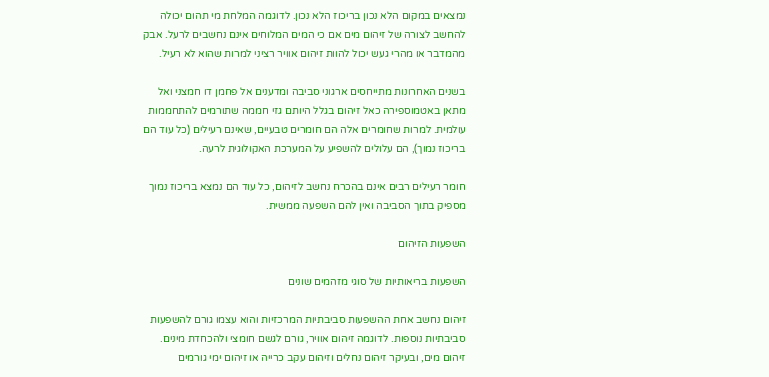נמצאים במקום הלא נכון בריכוז הלא נכון. לדוגמה המלחת מי תהום יכולה להחשב לצורה של זיהום מים אם כי המים המלוחים אינם נחשבים לרעל. אבק מהמדבר או מהרי געש יכול להוות זיהום אוויר רציני למרות שהוא לא רעיל.

בשנים האחרונות מתייחסים ארגוני סביבה ומדענים אל פחמן דו חמצני ואל מתאן באטמוספירה כאל זיהום בגלל היותם גזי חממה שתורמים להתחממות עולמית. למרות שחומרים אלה הם חומרים טבעיים, שאינם רעילים (כל עוד הם בריכוז נמוך), הם עלולים להשפיע על המערכת האקולוגית לרעה.

חומר רעילים רבים אינם בהכרח נחשב לזיהום, כל עוד הם נמצא בריכוז נמוך מספיק בתוך הסביבה ואין להם השפעה ממשית.

השפעות הזיהום

השפעות בריאותיות של סוגי מזהמים שונים

זיהום נחשב אחת ההשפעות סביבתיות המרכזיות והוא עצמו גורם להשפעות סביבתיות נוספות. לדוגמה זיהום אוויר, גורם לגשם חומצי ולהכחדת מינים. זיהום מים, ובעיקר זיהום נחלים וזיהום עקב כרייה או זיהום ימי גורמים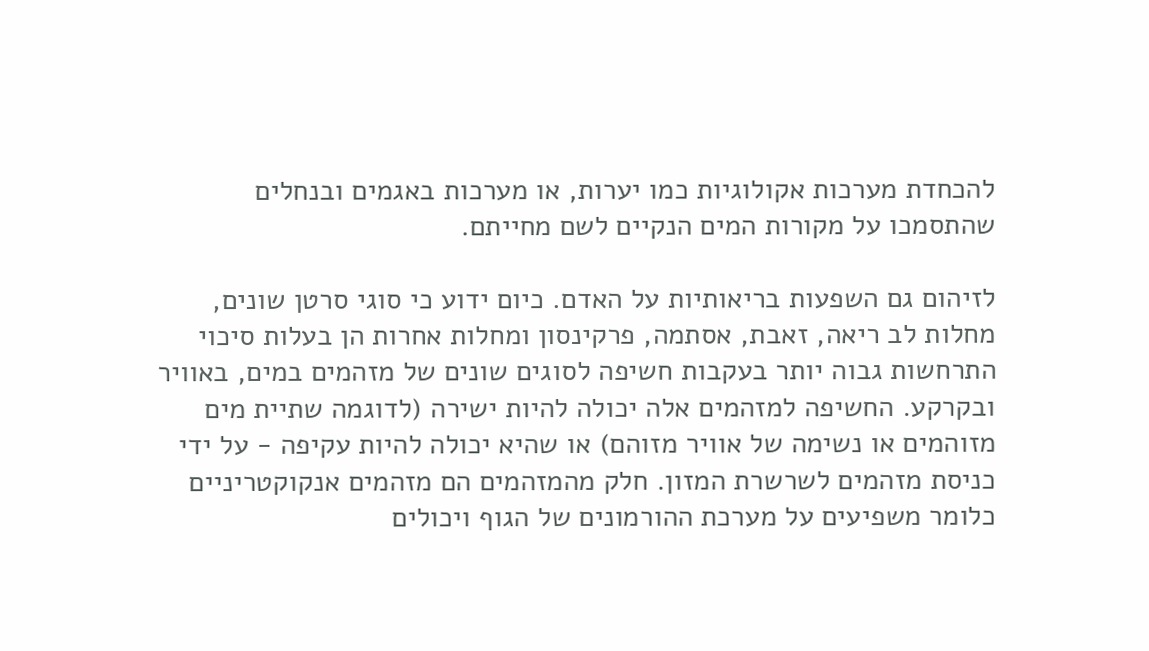להכחדת מערכות אקולוגיות כמו יערות, או מערכות באגמים ובנחלים שהתסמכו על מקורות המים הנקיים לשם מחייתם.

לזיהום גם השפעות בריאותיות על האדם. כיום ידוע כי סוגי סרטן שונים, מחלות לב ריאה, זאבת, אסתמה, פרקינסון ומחלות אחרות הן בעלות סיכוי התרחשות גבוה יותר בעקבות חשיפה לסוגים שונים של מזהמים במים, באוויר ובקרקע. החשיפה למזהמים אלה יכולה להיות ישירה (לדוגמה שתיית מים מזוהמים או נשימה של אוויר מזוהם) או שהיא יכולה להיות עקיפה - על ידי כניסת מזהמים לשרשרת המזון. חלק מהמזהמים הם מזהמים אנקוקטריניים כלומר משפיעים על מערכת ההורמונים של הגוף ויכולים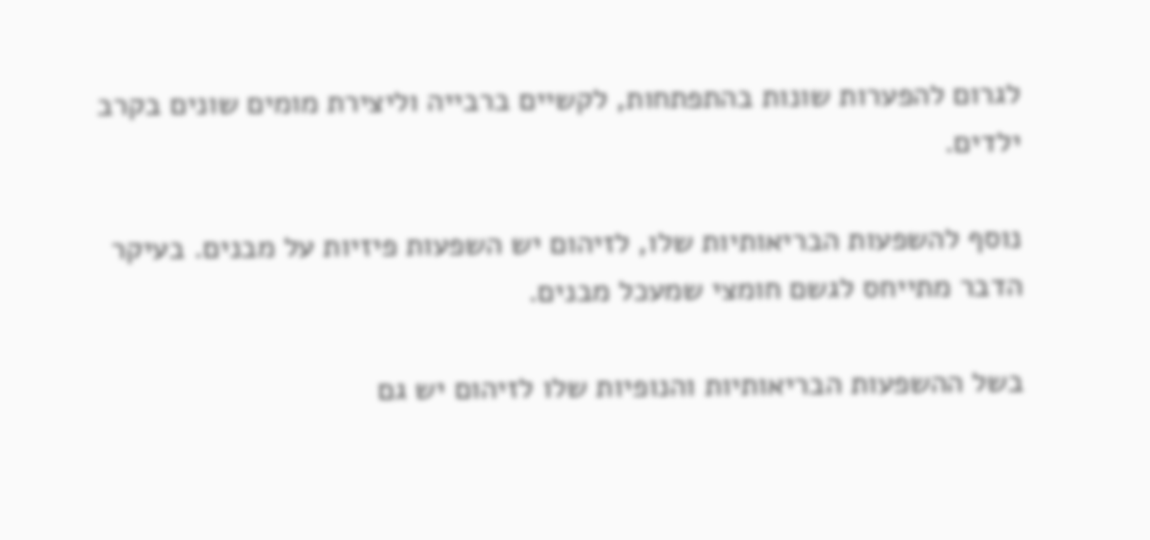לגרום להפערות שונות בהתפתחות, לקשיים ברבייה וליצירת מומים שונים בקרב ילדים.

נוסף להשפעות הבריאותיות שלו, לזיהום יש השפעות פיזיות על מבנים. בעיקר הדבר מתייחס לגשם חומצי שמעכל מבנים.

בשל ההשפעות הבריאותיות והנופיות שלו לזיהום יש גם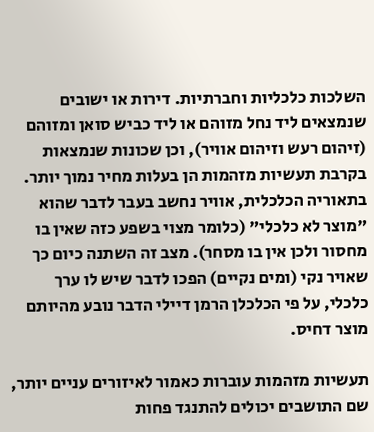השלכות כלכליות וחברתיות. דירות או ישובים שנמצאים ליד נחל מזוהם או ליד כביש סואן ומזוהם (זיהום רעש וזיהום אוויר), וכן שכונות שנמצאות בקרבת תעשיות מזהמות הן בעלות מחיר נמוך יותר. בתאוריה הכלכלית, אוויר נחשב בעבר לדבר שהוא "מוצר לא כלכלי" (כלומר מצוי בשפע כזה שאין בו מחסור ולכן אין בו מסחר). מצב זה השתנה כיום כך שאויר נקי (ומים נקיים) הפכו לדבר שיש לו ערך כלכלי, על פי הכלכלן הרמן דיילי הדבר נובע מהיותם מוצר דחיס.

תעשיות מזהמות עוברות כאמור לאיזורים עניים יותר, שם התושבים יכולים להתנגד פחות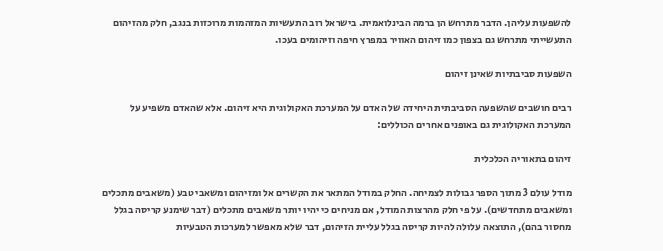להשפעות עליהן. הדבר מתרחש הן ברמה הבינלואמית. בישראל רוב התעשיות המזהמות מרוכזות בנגב, חלק מהזיהום התעשייתי מתרחש גם בצפון כמו זיהום האוויר במפרץ חיפה וזיהומים בעכו.

השפעות סביבתיות שאינן זיהום

רבים חושבים שהשפעה הסביבתית היחידה של האדם על המערכת האקולוגית היא זיהום. אלא שהאדם משפיע על המערכת האקולוגית גם באופנים אחרים הכוללים:

זיהום בתאוריה הכלכלית

מודל עולם 3 מתוך הספר גבולות לצמיחה. החלק במודל המתאר את הקשרים אל ומזיהום ומשאבי טבע (משאבים מתכלים ומשאבים מתחדשים). על פי חלק מהרצות המודל, אם מניחים כי יהיו יותר משאבים מתכלים (דבר שימנע קריסה בגלל מחסור בהם), התוצאה עלולה להיות קריסה בגלל עליית הזיהום, דבר שלא מאפשר למערכות הטבעיות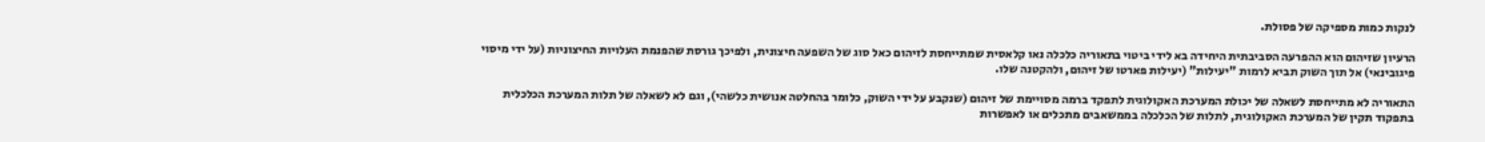לנקות כמות מספיקה של פסולת.

הרעיון שזיהום הוא ההפרעה הסביבתית היחידה בא לידי ביטוי בתאוריה כלכלה נאו קלאסית שמתייחסת לזיהום כאל סוג של השפעה חיצונית, ולפיכך גורסת שהפנמת העלויות החיצוניות (על ידי מיסוי פיגובינאי) אל תוך השוק תביא לרמות "יעילות" (יעילות פארטו של זיהום, ולהקטנה שלו.

התאוריה לא מתייחסת לשאלה של יכולת המערכת האקולוגית לתפקד ברמה מסויימת של זיהום (שנקבע על ידי השוק, כלומר בהחלטה אנושית כלשהי), וגם לא לשאלה של תלות המערכת הכלכלית בתפקוד תקין של המערכת האקולוגית, לתלות של הכלכלה בממשאבים מתכלים או לאפשרות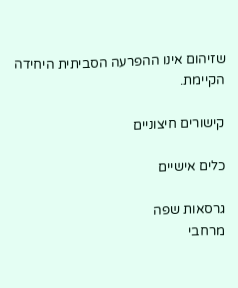שזיהום אינו ההפרעה הסביתית היחידה הקיימת.

קישורים חיצוניים

כלים אישיים

גרסאות שפה
מרחבי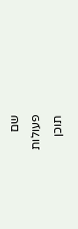שם
פעולות
תוכן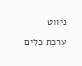ניווט
ערכת כלים